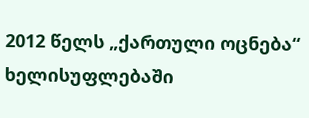2012 წელს „ქართული ოცნება“ ხელისუფლებაში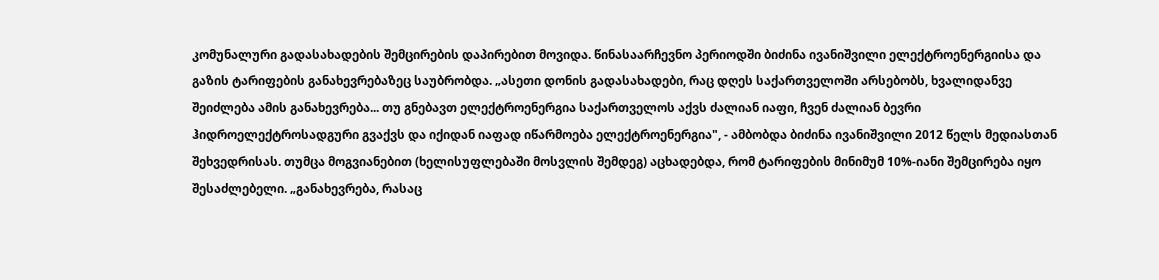კომუნალური გადასახადების შემცირების დაპირებით მოვიდა. წინასაარჩევნო პერიოდში ბიძინა ივანიშვილი ელექტროენერგიისა და გაზის ტარიფების განახევრებაზეც საუბრობდა. „ასეთი დონის გადასახადები, რაც დღეს საქართველოში არსებობს, ხვალიდანვე შეიძლება ამის განახევრება... თუ გნებავთ ელექტროენერგია საქართველოს აქვს ძალიან იაფი, ჩვენ ძალიან ბევრი ჰიდროელექტროსადგური გვაქვს და იქიდან იაფად იწარმოება ელექტროენერგია", - ამბობდა ბიძინა ივანიშვილი 2012 წელს მედიასთან შეხვედრისას. თუმცა მოგვიანებით (ხელისუფლებაში მოსვლის შემდეგ) აცხადებდა, რომ ტარიფების მინიმუმ 10%-იანი შემცირება იყო შესაძლებელი. „განახევრება, რასაც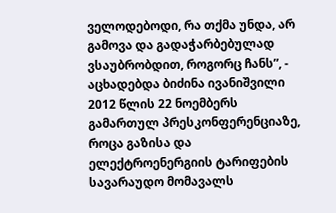ველოდებოდი, რა თქმა უნდა, არ გამოვა და გადაჭარბებულად ვსაუბრობდით, როგორც ჩანს”, - აცხადებდა ბიძინა ივანიშვილი 2012 წლის 22 ნოემბერს გამართულ პრესკონფერენციაზე, როცა გაზისა და ელექტროენერგიის ტარიფების სავარაუდო მომავალს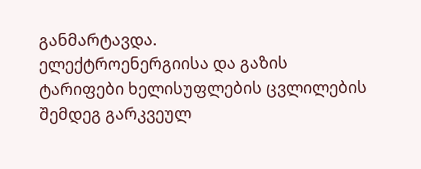განმარტავდა.
ელექტროენერგიისა და გაზის ტარიფები ხელისუფლების ცვლილების შემდეგ გარკვეულ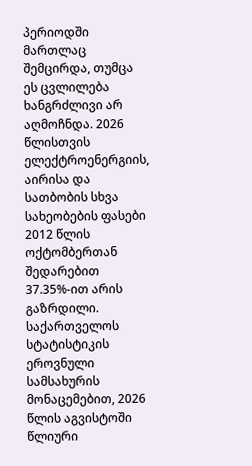პერიოდში მართლაც შემცირდა, თუმცა ეს ცვლილება ხანგრძლივი არ აღმოჩნდა. 2026 წლისთვის ელექტროენერგიის, აირისა და სათბობის სხვა სახეობების ფასები 2012 წლის ოქტომბერთან შედარებით 37.35%-ით არის გაზრდილი.
საქართველოს სტატისტიკის ეროვნული სამსახურის მონაცემებით, 2026 წლის აგვისტოში წლიური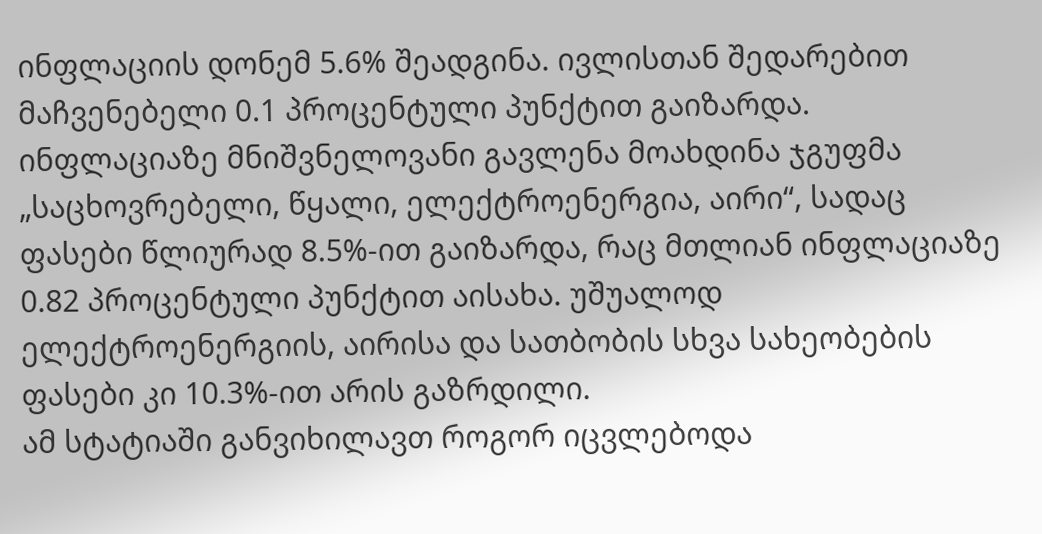ინფლაციის დონემ 5.6% შეადგინა. ივლისთან შედარებით მაჩვენებელი 0.1 პროცენტული პუნქტით გაიზარდა.
ინფლაციაზე მნიშვნელოვანი გავლენა მოახდინა ჯგუფმა „საცხოვრებელი, წყალი, ელექტროენერგია, აირი“, სადაც ფასები წლიურად 8.5%-ით გაიზარდა, რაც მთლიან ინფლაციაზე 0.82 პროცენტული პუნქტით აისახა. უშუალოდ ელექტროენერგიის, აირისა და სათბობის სხვა სახეობების ფასები კი 10.3%-ით არის გაზრდილი.
ამ სტატიაში განვიხილავთ როგორ იცვლებოდა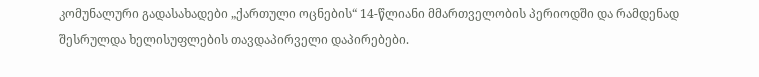კომუნალური გადასახადები „ქართული ოცნების“ 14-წლიანი მმართველობის პერიოდში და რამდენად შესრულდა ხელისუფლების თავდაპირველი დაპირებები.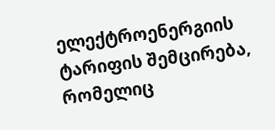ელექტროენერგიის ტარიფის შემცირება, რომელიც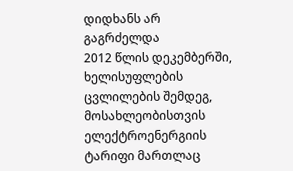დიდხანს არ გაგრძელდა
2012 წლის დეკემბერში, ხელისუფლების ცვლილების შემდეგ, მოსახლეობისთვის ელექტროენერგიის ტარიფი მართლაც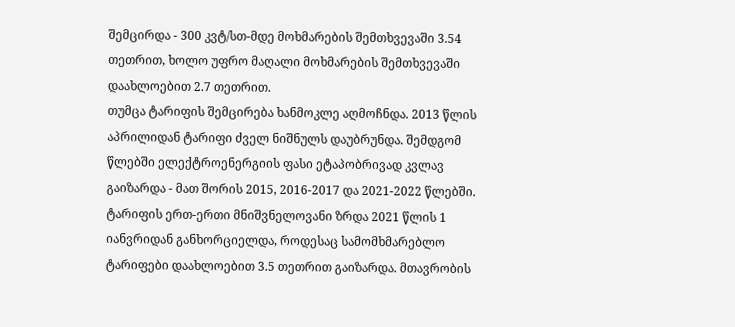შემცირდა - 300 კვტ/სთ-მდე მოხმარების შემთხვევაში 3.54 თეთრით, ხოლო უფრო მაღალი მოხმარების შემთხვევაში დაახლოებით 2.7 თეთრით.
თუმცა ტარიფის შემცირება ხანმოკლე აღმოჩნდა. 2013 წლის აპრილიდან ტარიფი ძველ ნიშნულს დაუბრუნდა. შემდგომ წლებში ელექტროენერგიის ფასი ეტაპობრივად კვლავ გაიზარდა - მათ შორის 2015, 2016-2017 და 2021-2022 წლებში.
ტარიფის ერთ-ერთი მნიშვნელოვანი ზრდა 2021 წლის 1 იანვრიდან განხორციელდა, როდესაც სამომხმარებლო ტარიფები დაახლოებით 3.5 თეთრით გაიზარდა. მთავრობის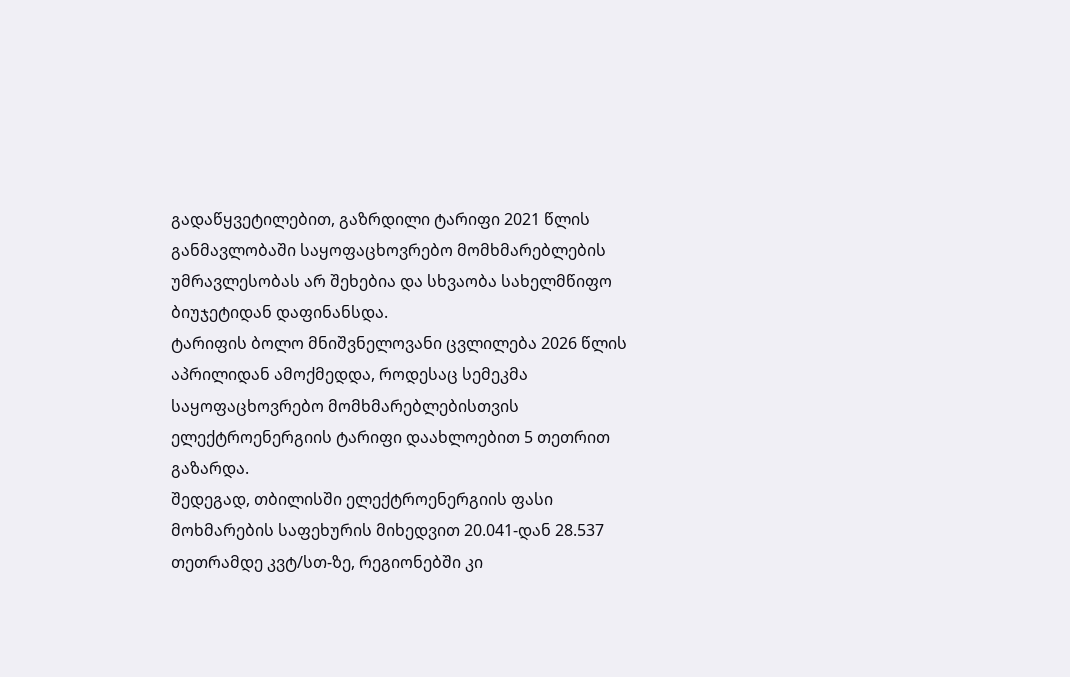გადაწყვეტილებით, გაზრდილი ტარიფი 2021 წლის განმავლობაში საყოფაცხოვრებო მომხმარებლების უმრავლესობას არ შეხებია და სხვაობა სახელმწიფო ბიუჯეტიდან დაფინანსდა.
ტარიფის ბოლო მნიშვნელოვანი ცვლილება 2026 წლის აპრილიდან ამოქმედდა, როდესაც სემეკმა საყოფაცხოვრებო მომხმარებლებისთვის ელექტროენერგიის ტარიფი დაახლოებით 5 თეთრით გაზარდა.
შედეგად, თბილისში ელექტროენერგიის ფასი მოხმარების საფეხურის მიხედვით 20.041-დან 28.537 თეთრამდე კვტ/სთ-ზე, რეგიონებში კი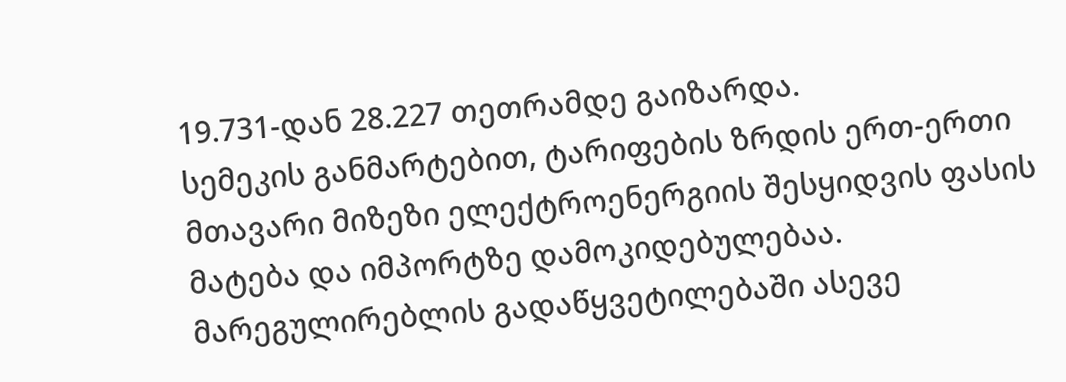19.731-დან 28.227 თეთრამდე გაიზარდა.
სემეკის განმარტებით, ტარიფების ზრდის ერთ-ერთი მთავარი მიზეზი ელექტროენერგიის შესყიდვის ფასის მატება და იმპორტზე დამოკიდებულებაა. მარეგულირებლის გადაწყვეტილებაში ასევე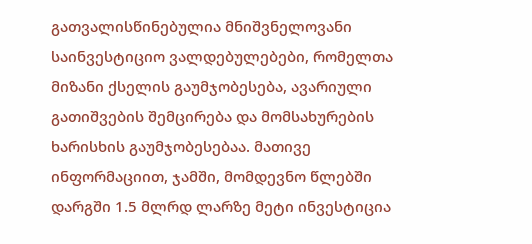გათვალისწინებულია მნიშვნელოვანი საინვესტიციო ვალდებულებები, რომელთა მიზანი ქსელის გაუმჯობესება, ავარიული გათიშვების შემცირება და მომსახურების ხარისხის გაუმჯობესებაა. მათივე ინფორმაციით, ჯამში, მომდევნო წლებში დარგში 1.5 მლრდ ლარზე მეტი ინვესტიცია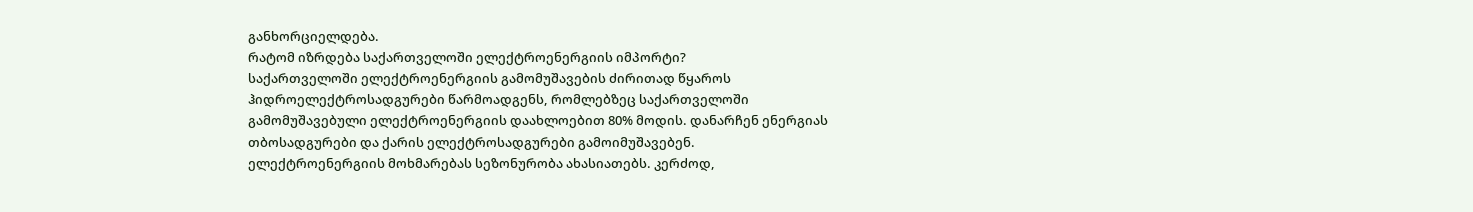განხორციელდება.
რატომ იზრდება საქართველოში ელექტროენერგიის იმპორტი?
საქართველოში ელექტროენერგიის გამომუშავების ძირითად წყაროს ჰიდროელექტროსადგურები წარმოადგენს, რომლებზეც საქართველოში გამომუშავებული ელექტროენერგიის დაახლოებით 80% მოდის. დანარჩენ ენერგიას თბოსადგურები და ქარის ელექტროსადგურები გამოიმუშავებენ.
ელექტროენერგიის მოხმარებას სეზონურობა ახასიათებს. კერძოდ,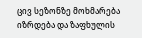ცივ სეზონზე მოხმარება იზრდება და ზაფხულის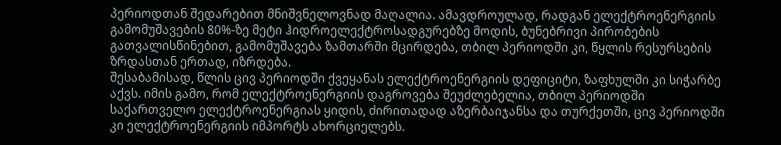პერიოდთან შედარებით მნიშვნელოვნად მაღალია. ამავდროულად, რადგან ელექტროენერგიის გამომუშავების 80%-ზე მეტი ჰიდროელექტროსადგურებზე მოდის, ბუნებრივი პირობების გათვალისწინებით, გამომუშავება ზამთარში მცირდება, თბილ პერიოდში კი, წყლის რესურსების ზრდასთან ერთად, იზრდება.
შესაბამისად, წლის ცივ პერიოდში ქვეყანას ელექტროენერგიის დეფიციტი, ზაფხულში კი სიჭარბე აქვს. იმის გამო, რომ ელექტროენერგიის დაგროვება შეუძლებელია, თბილ პერიოდში საქართველო ელექტროენერგიას ყიდის, ძირითადად აზერბაიჯანსა და თურქეთში, ცივ პერიოდში კი ელექტროენერგიის იმპორტს ახორციელებს.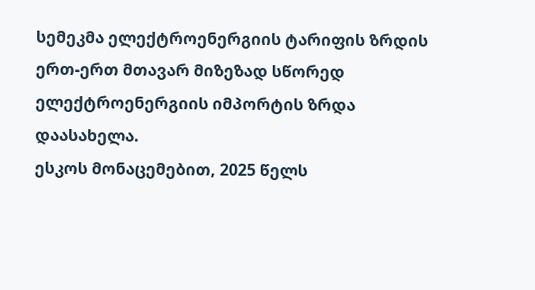სემეკმა ელექტროენერგიის ტარიფის ზრდის ერთ-ერთ მთავარ მიზეზად სწორედ ელექტროენერგიის იმპორტის ზრდა დაასახელა.
ესკოს მონაცემებით, 2025 წელს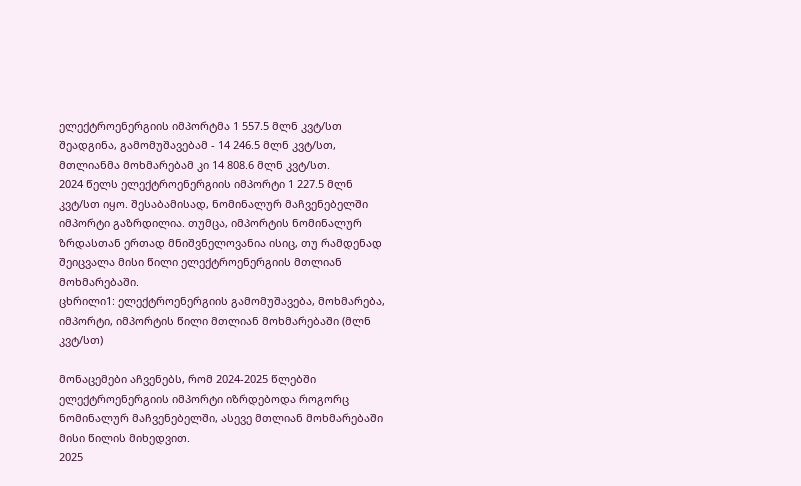ელექტროენერგიის იმპორტმა 1 557.5 მლნ კვტ/სთ შეადგინა, გამომუშავებამ - 14 246.5 მლნ კვტ/სთ, მთლიანმა მოხმარებამ კი 14 808.6 მლნ კვტ/სთ.
2024 წელს ელექტროენერგიის იმპორტი 1 227.5 მლნ კვტ/სთ იყო. შესაბამისად, ნომინალურ მაჩვენებელში იმპორტი გაზრდილია. თუმცა, იმპორტის ნომინალურ ზრდასთან ერთად მნიშვნელოვანია ისიც, თუ რამდენად შეიცვალა მისი წილი ელექტროენერგიის მთლიან მოხმარებაში.
ცხრილი1: ელექტროენერგიის გამომუშავება, მოხმარება, იმპორტი, იმპორტის წილი მთლიან მოხმარებაში (მლნ კვტ/სთ)

მონაცემები აჩვენებს, რომ 2024-2025 წლებში ელექტროენერგიის იმპორტი იზრდებოდა როგორც ნომინალურ მაჩვენებელში, ასევე მთლიან მოხმარებაში მისი წილის მიხედვით.
2025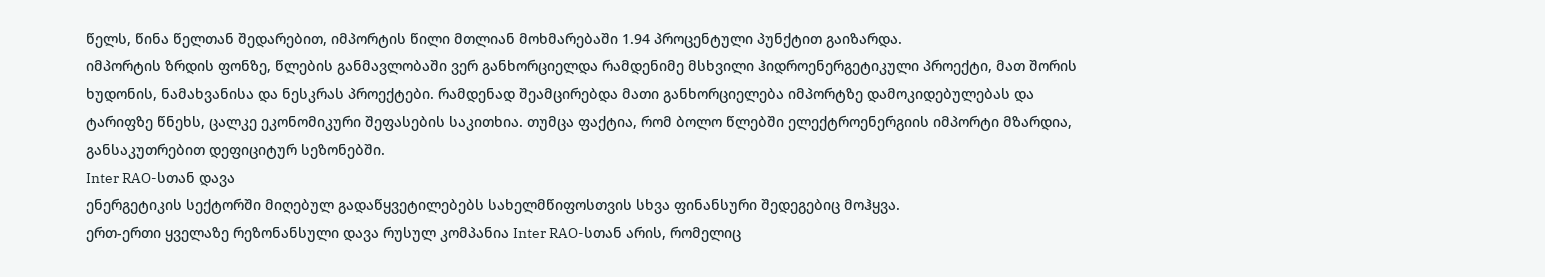წელს, წინა წელთან შედარებით, იმპორტის წილი მთლიან მოხმარებაში 1.94 პროცენტული პუნქტით გაიზარდა.
იმპორტის ზრდის ფონზე, წლების განმავლობაში ვერ განხორციელდა რამდენიმე მსხვილი ჰიდროენერგეტიკული პროექტი, მათ შორის ხუდონის, ნამახვანისა და ნესკრას პროექტები. რამდენად შეამცირებდა მათი განხორციელება იმპორტზე დამოკიდებულებას და ტარიფზე წნეხს, ცალკე ეკონომიკური შეფასების საკითხია. თუმცა ფაქტია, რომ ბოლო წლებში ელექტროენერგიის იმპორტი მზარდია, განსაკუთრებით დეფიციტურ სეზონებში.
Inter RAO-სთან დავა
ენერგეტიკის სექტორში მიღებულ გადაწყვეტილებებს სახელმწიფოსთვის სხვა ფინანსური შედეგებიც მოჰყვა.
ერთ-ერთი ყველაზე რეზონანსული დავა რუსულ კომპანია Inter RAO-სთან არის, რომელიც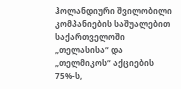ჰოლანდიური შვილობილი კომპანიების საშუალებით საქართველოში „თელასისა“ და „თელმიკოს“ აქციების 75%-ს,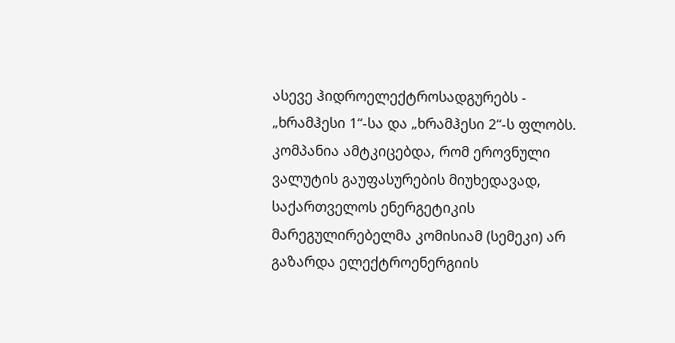ასევე ჰიდროელექტროსადგურებს - „ხრამჰესი 1“-სა და „ხრამჰესი 2“-ს ფლობს.
კომპანია ამტკიცებდა, რომ ეროვნული ვალუტის გაუფასურების მიუხედავად, საქართველოს ენერგეტიკის მარეგულირებელმა კომისიამ (სემეკი) არ გაზარდა ელექტროენერგიის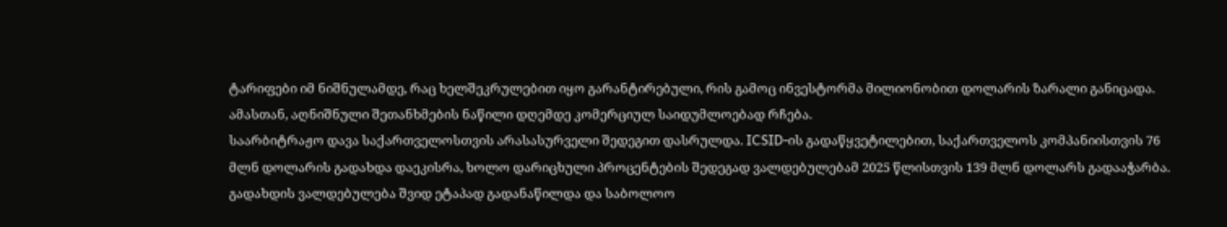ტარიფები იმ ნიშნულამდე, რაც ხელშეკრულებით იყო გარანტირებული, რის გამოც ინვესტორმა მილიონობით დოლარის ზარალი განიცადა. ამასთან, აღნიშნული შეთანხმების ნაწილი დღემდე კომერციულ საიდუმლოებად რჩება.
საარბიტრაჟო დავა საქართველოსთვის არასასურველი შედეგით დასრულდა. ICSID-ის გადაწყვეტილებით, საქართველოს კომპანიისთვის 76 მლნ დოლარის გადახდა დაეკისრა, ხოლო დარიცხული პროცენტების შედეგად ვალდებულებამ 2025 წლისთვის 139 მლნ დოლარს გადააჭარბა.
გადახდის ვალდებულება შვიდ ეტაპად გადანაწილდა და საბოლოო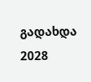გადახდა 2028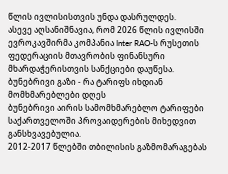წლის ივლისისთვის უნდა დასრულდეს.
ასევე აღსანიშნავია, რომ 2026 წლის ივლისში ევროკავშირმა კომპანია Inter RAO-ს რუსეთის ფედერაციის მთავრობის ფინანსური მხარდაჭერისთვის სანქციები დაუწესა.
ბუნებრივი გაზი - რა ტარიფს იხდიან მომხმარებლები დღეს
ბუნებრივი აირის სამომხმარებლო ტარიფები საქართველოში პროვაიდერების მიხედვით განსხვავებულია.
2012-2017 წლებში თბილისის გაზმომარაგებას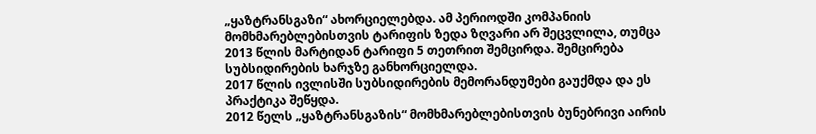„ყაზტრანსგაზი“ ახორციელებდა. ამ პერიოდში კომპანიის მომხმარებლებისთვის ტარიფის ზედა ზღვარი არ შეცვლილა, თუმცა 2013 წლის მარტიდან ტარიფი 5 თეთრით შემცირდა. შემცირება სუბსიდირების ხარჯზე განხორციელდა.
2017 წლის ივლისში სუბსიდირების მემორანდუმები გაუქმდა და ეს პრაქტიკა შეწყდა.
2012 წელს „ყაზტრანსგაზის“ მომხმარებლებისთვის ბუნებრივი აირის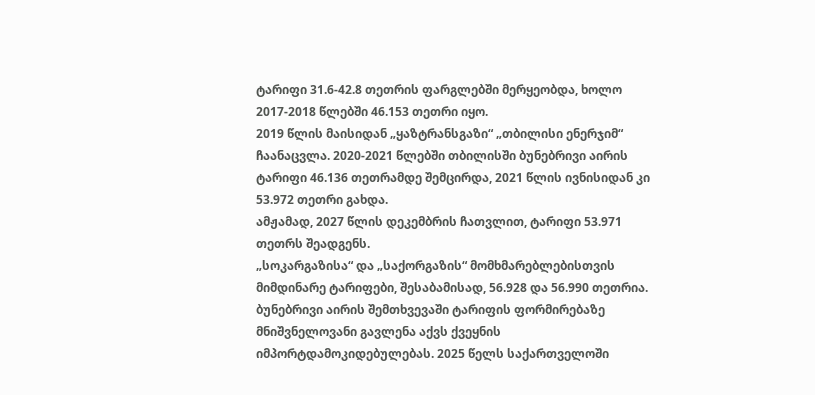ტარიფი 31.6-42.8 თეთრის ფარგლებში მერყეობდა, ხოლო 2017-2018 წლებში 46.153 თეთრი იყო.
2019 წლის მაისიდან „ყაზტრანსგაზი“ „თბილისი ენერჯიმ“ ჩაანაცვლა. 2020-2021 წლებში თბილისში ბუნებრივი აირის ტარიფი 46.136 თეთრამდე შემცირდა, 2021 წლის ივნისიდან კი 53.972 თეთრი გახდა.
ამჟამად, 2027 წლის დეკემბრის ჩათვლით, ტარიფი 53.971 თეთრს შეადგენს.
„სოკარგაზისა“ და „საქორგაზის“ მომხმარებლებისთვის მიმდინარე ტარიფები, შესაბამისად, 56.928 და 56.990 თეთრია.
ბუნებრივი აირის შემთხვევაში ტარიფის ფორმირებაზე მნიშვნელოვანი გავლენა აქვს ქვეყნის იმპორტდამოკიდებულებას. 2025 წელს საქართველოში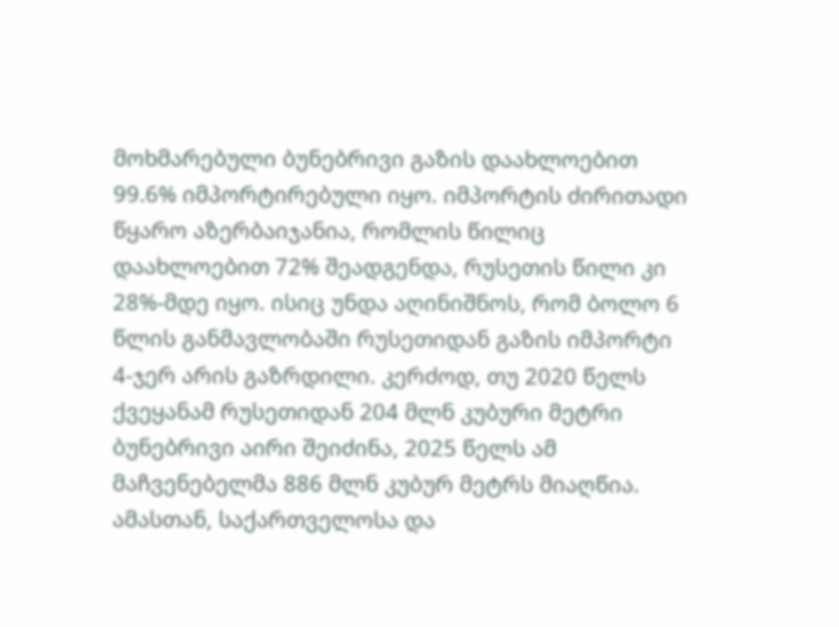მოხმარებული ბუნებრივი გაზის დაახლოებით 99.6% იმპორტირებული იყო. იმპორტის ძირითადი წყარო აზერბაიჯანია, რომლის წილიც დაახლოებით 72% შეადგენდა, რუსეთის წილი კი 28%-მდე იყო. ისიც უნდა აღინიშნოს, რომ ბოლო 6 წლის განმავლობაში რუსეთიდან გაზის იმპორტი 4-ჯერ არის გაზრდილი. კერძოდ, თუ 2020 წელს ქვეყანამ რუსეთიდან 204 მლნ კუბური მეტრი ბუნებრივი აირი შეიძინა, 2025 წელს ამ მაჩვენებელმა 886 მლნ კუბურ მეტრს მიაღწია.
ამასთან, საქართველოსა და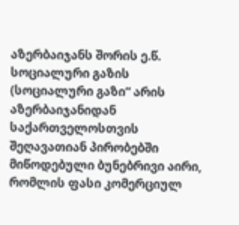აზერბაიჯანს შორის ე.წ. სოციალური გაზის (სოციალური გაზი“ არის აზერბაიჯანიდან საქართველოსთვის შეღავათიან პირობებში მიწოდებული ბუნებრივი აირი, რომლის ფასი კომერციულ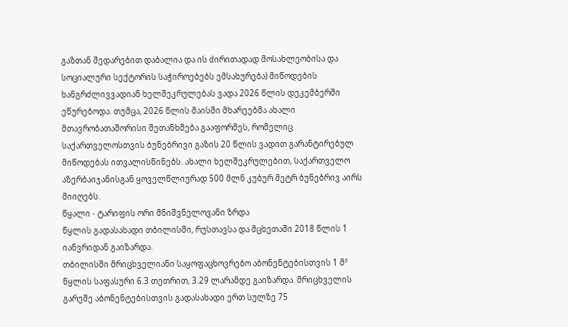გაზთან შედარებით დაბალია და ის ძირითადად მოსახლეობისა და სოციალური სექტორის საჭიროებებს ემსახურება) მიწოდების ხანგრძლივვადიან ხელშეკრულებას ვადა 2026 წლის დეკემბერში ეწურებოდა. თუმცა, 2026 წლის მაისში მხარეებმა ახალი მთავრობათაშორისი შეთანხმება გააფორმეს, რომელიც საქართველოსთვის ბუნებრივი გაზის 20 წლის ვადით გარანტირებულ მიწოდებას ითვალისწინებს. ახალი ხელშეკრულებით, საქართველო აზერბაიჯანისგან ყოველწლიურად 500 მლნ კუბურ მეტრ ბუნებრივ აირს მიიღებს.
წყალი - ტარიფის ორი მნიშვნელოვანი ზრდა
წყლის გადასახადი თბილისში, რუსთავსა და მცხეთაში 2018 წლის 1 იანვრიდან გაიზარდა.
თბილისში მრიცხველიანი საყოფაცხოვრებო აბონენტებისთვის 1 მ³ წყლის საფასური 6.3 თეთრით, 3.29 ლარამდე გაიზარდა. მრიცხველის გარეშე აბონენტებისთვის გადასახადი ერთ სულზე 75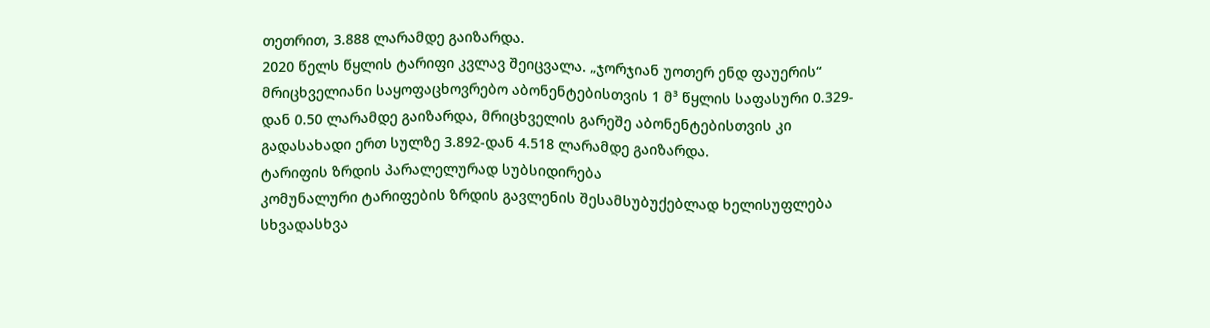თეთრით, 3.888 ლარამდე გაიზარდა.
2020 წელს წყლის ტარიფი კვლავ შეიცვალა. „ჯორჯიან უოთერ ენდ ფაუერის“ მრიცხველიანი საყოფაცხოვრებო აბონენტებისთვის 1 მ³ წყლის საფასური 0.329-დან 0.50 ლარამდე გაიზარდა, მრიცხველის გარეშე აბონენტებისთვის კი გადასახადი ერთ სულზე 3.892-დან 4.518 ლარამდე გაიზარდა.
ტარიფის ზრდის პარალელურად სუბსიდირება
კომუნალური ტარიფების ზრდის გავლენის შესამსუბუქებლად ხელისუფლება სხვადასხვა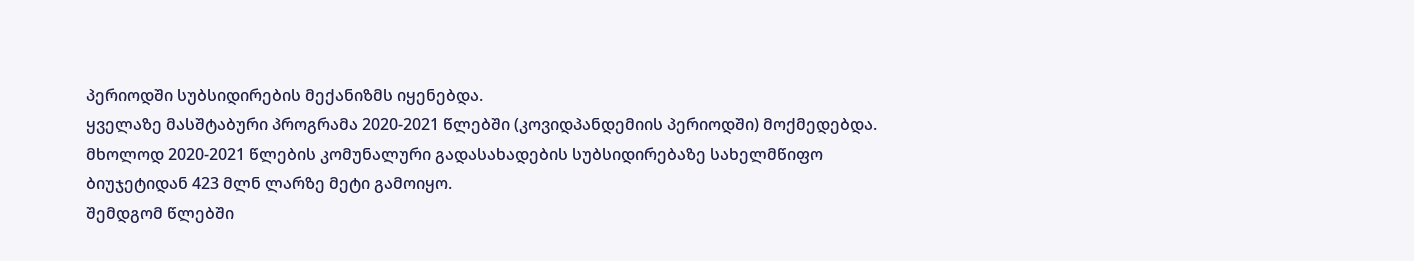პერიოდში სუბსიდირების მექანიზმს იყენებდა.
ყველაზე მასშტაბური პროგრამა 2020-2021 წლებში (კოვიდპანდემიის პერიოდში) მოქმედებდა. მხოლოდ 2020-2021 წლების კომუნალური გადასახადების სუბსიდირებაზე სახელმწიფო ბიუჯეტიდან 423 მლნ ლარზე მეტი გამოიყო.
შემდგომ წლებში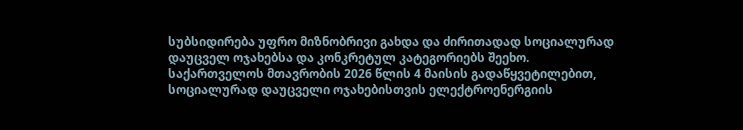სუბსიდირება უფრო მიზნობრივი გახდა და ძირითადად სოციალურად დაუცველ ოჯახებსა და კონკრეტულ კატეგორიებს შეეხო.
საქართველოს მთავრობის 2026 წლის 4 მაისის გადაწყვეტილებით, სოციალურად დაუცველი ოჯახებისთვის ელექტროენერგიის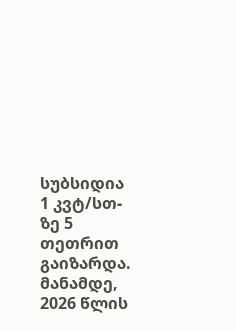სუბსიდია 1 კვტ/სთ-ზე 5 თეთრით გაიზარდა.
მანამდე, 2026 წლის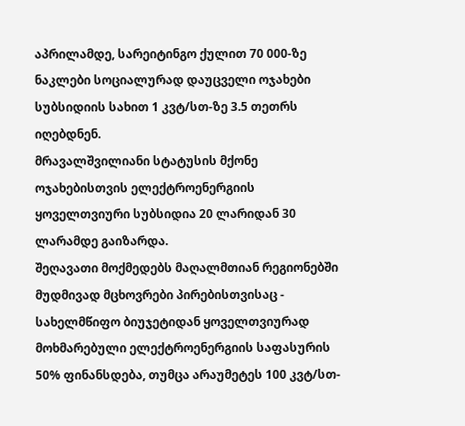აპრილამდე, სარეიტინგო ქულით 70 000-ზე ნაკლები სოციალურად დაუცველი ოჯახები სუბსიდიის სახით 1 კვტ/სთ-ზე 3.5 თეთრს იღებდნენ.
მრავალშვილიანი სტატუსის მქონე ოჯახებისთვის ელექტროენერგიის ყოველთვიური სუბსიდია 20 ლარიდან 30 ლარამდე გაიზარდა.
შეღავათი მოქმედებს მაღალმთიან რეგიონებში მუდმივად მცხოვრები პირებისთვისაც - სახელმწიფო ბიუჯეტიდან ყოველთვიურად მოხმარებული ელექტროენერგიის საფასურის 50% ფინანსდება, თუმცა არაუმეტეს 100 კვტ/სთ-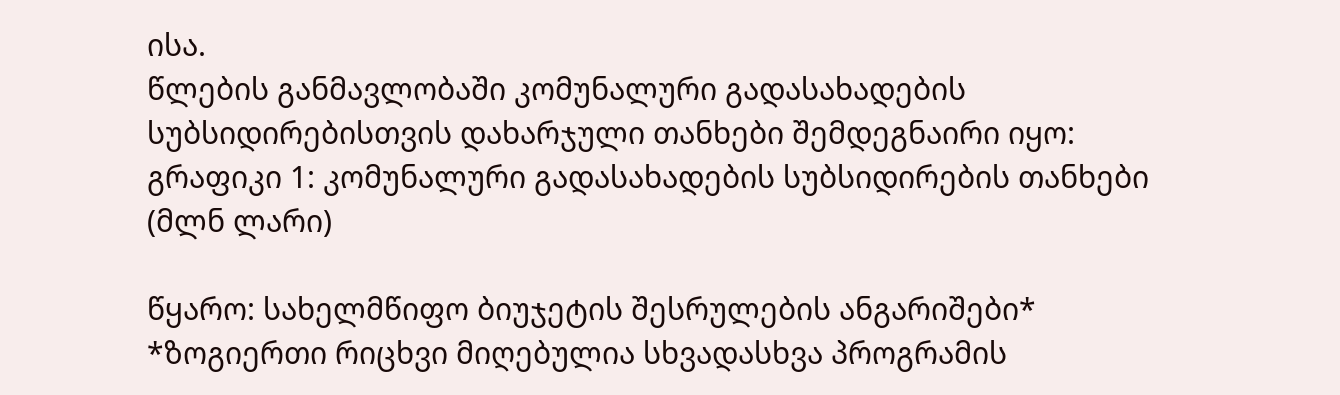ისა.
წლების განმავლობაში კომუნალური გადასახადების სუბსიდირებისთვის დახარჯული თანხები შემდეგნაირი იყო:
გრაფიკი 1: კომუნალური გადასახადების სუბსიდირების თანხები (მლნ ლარი)

წყარო: სახელმწიფო ბიუჯეტის შესრულების ანგარიშები*
*ზოგიერთი რიცხვი მიღებულია სხვადასხვა პროგრამის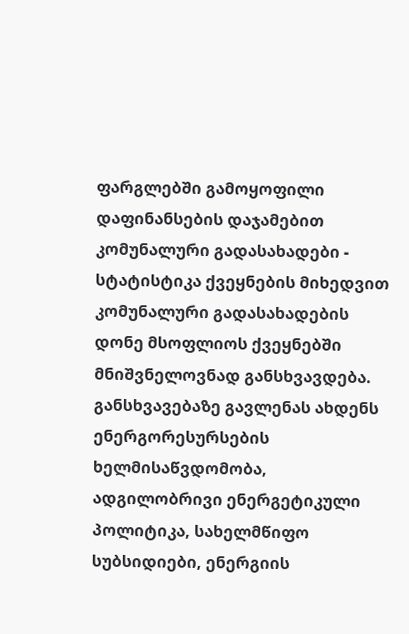ფარგლებში გამოყოფილი დაფინანსების დაჯამებით
კომუნალური გადასახადები - სტატისტიკა ქვეყნების მიხედვით
კომუნალური გადასახადების დონე მსოფლიოს ქვეყნებში მნიშვნელოვნად განსხვავდება. განსხვავებაზე გავლენას ახდენს ენერგორესურსების ხელმისაწვდომობა, ადგილობრივი ენერგეტიკული პოლიტიკა, სახელმწიფო სუბსიდიები, ენერგიის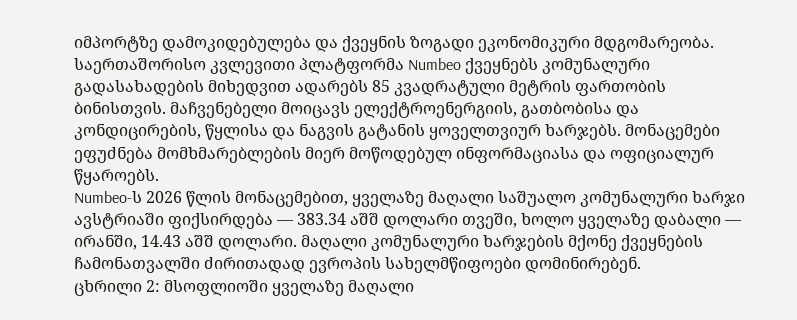იმპორტზე დამოკიდებულება და ქვეყნის ზოგადი ეკონომიკური მდგომარეობა.
საერთაშორისო კვლევითი პლატფორმა Numbeo ქვეყნებს კომუნალური გადასახადების მიხედვით ადარებს 85 კვადრატული მეტრის ფართობის ბინისთვის. მაჩვენებელი მოიცავს ელექტროენერგიის, გათბობისა და კონდიცირების, წყლისა და ნაგვის გატანის ყოველთვიურ ხარჯებს. მონაცემები ეფუძნება მომხმარებლების მიერ მოწოდებულ ინფორმაციასა და ოფიციალურ წყაროებს.
Numbeo-ს 2026 წლის მონაცემებით, ყველაზე მაღალი საშუალო კომუნალური ხარჯი ავსტრიაში ფიქსირდება — 383.34 აშშ დოლარი თვეში, ხოლო ყველაზე დაბალი — ირანში, 14.43 აშშ დოლარი. მაღალი კომუნალური ხარჯების მქონე ქვეყნების ჩამონათვალში ძირითადად ევროპის სახელმწიფოები დომინირებენ.
ცხრილი 2: მსოფლიოში ყველაზე მაღალი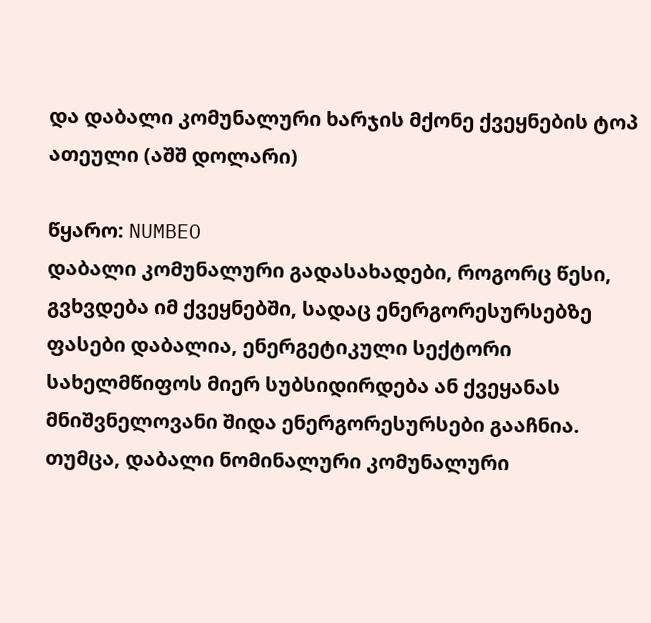და დაბალი კომუნალური ხარჯის მქონე ქვეყნების ტოპ ათეული (აშშ დოლარი)

წყარო: NUMBEO
დაბალი კომუნალური გადასახადები, როგორც წესი, გვხვდება იმ ქვეყნებში, სადაც ენერგორესურსებზე ფასები დაბალია, ენერგეტიკული სექტორი სახელმწიფოს მიერ სუბსიდირდება ან ქვეყანას მნიშვნელოვანი შიდა ენერგორესურსები გააჩნია. თუმცა, დაბალი ნომინალური კომუნალური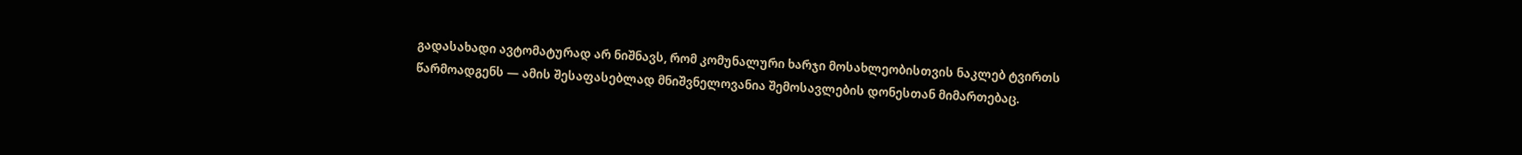გადასახადი ავტომატურად არ ნიშნავს, რომ კომუნალური ხარჯი მოსახლეობისთვის ნაკლებ ტვირთს წარმოადგენს — ამის შესაფასებლად მნიშვნელოვანია შემოსავლების დონესთან მიმართებაც.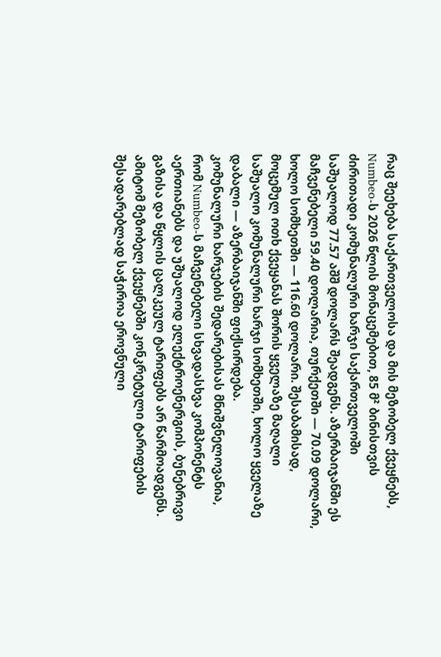რაც შეეხება საქართველოსა და მის მეზობელ ქვეყნებს, Numbeo-ს 2026 წლის მონაცემებით, 85 მ² ბინისთვის ძირითადი კომუნალური ხარჯი საქართველოში საშუალოდ 77.57 აშშ დოლარს შეადგენს. აზერბაიჯანში ეს მაჩვენებელი 59.40 დოლარია, თურქეთში — 70.09 დოლარი, ხოლო სომხეთში — 116.60 დოლარი. შესაბამისად, მოცემულ ოთხ ქვეყანას შორის ყველაზე მაღალი საშუალო კომუნალური ხარჯი სომხეთში, ხოლო ყველაზე დაბალი — აზერბაიჯანში ფიქსირდება.
კომუნალური ხარჯების შედარებისას მნიშვნელოვანია, რომ Numbeo-ს მაჩვენებელი სხვადასხვა კომპონენტს აერთიანებს და უშუალოდ ელექტროენერგიის, ბუნებრივი გაზისა და წყლის ცალკეულ ტარიფებს არ წარმოადგენს. ამიტომ მეზობელ ქვეყნებში კონკრეტული ტარიფების შესადარებლად საჭიროა ეროვნული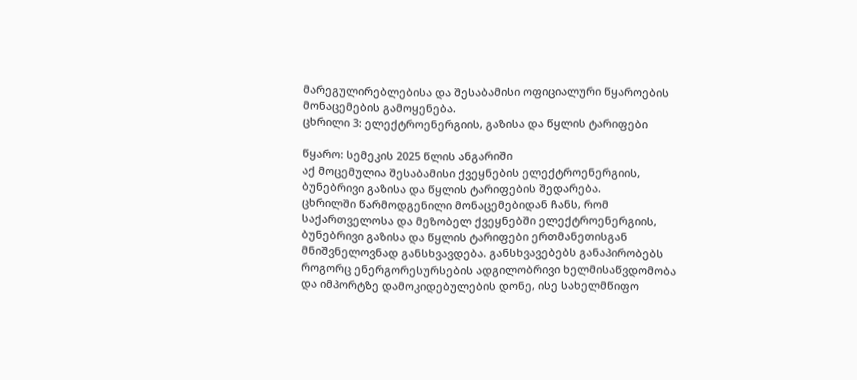მარეგულირებლებისა და შესაბამისი ოფიციალური წყაროების მონაცემების გამოყენება.
ცხრილი 3: ელექტროენერგიის, გაზისა და წყლის ტარიფები

წყარო: სემეკის 2025 წლის ანგარიში
აქ მოცემულია შესაბამისი ქვეყნების ელექტროენერგიის, ბუნებრივი გაზისა და წყლის ტარიფების შედარება.
ცხრილში წარმოდგენილი მონაცემებიდან ჩანს, რომ საქართველოსა და მეზობელ ქვეყნებში ელექტროენერგიის, ბუნებრივი გაზისა და წყლის ტარიფები ერთმანეთისგან მნიშვნელოვნად განსხვავდება. განსხვავებებს განაპირობებს როგორც ენერგორესურსების ადგილობრივი ხელმისაწვდომობა და იმპორტზე დამოკიდებულების დონე, ისე სახელმწიფო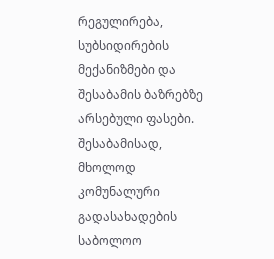რეგულირება, სუბსიდირების მექანიზმები და შესაბამის ბაზრებზე არსებული ფასები. შესაბამისად, მხოლოდ კომუნალური გადასახადების საბოლოო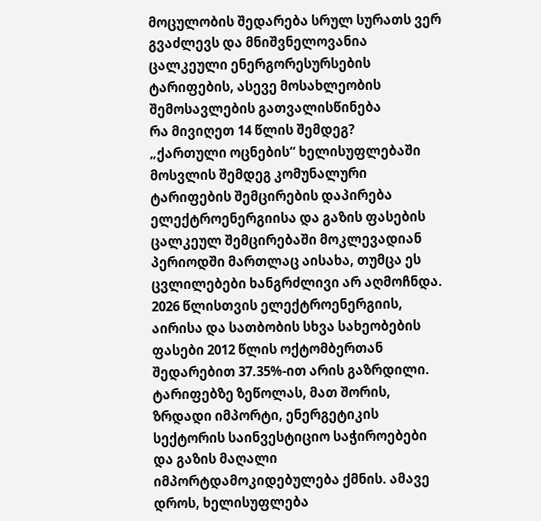მოცულობის შედარება სრულ სურათს ვერ გვაძლევს და მნიშვნელოვანია ცალკეული ენერგორესურსების ტარიფების, ასევე მოსახლეობის შემოსავლების გათვალისწინება
რა მივიღეთ 14 წლის შემდეგ?
„ქართული ოცნების“ ხელისუფლებაში მოსვლის შემდეგ კომუნალური ტარიფების შემცირების დაპირება ელექტროენერგიისა და გაზის ფასების ცალკეულ შემცირებაში მოკლევადიან პერიოდში მართლაც აისახა, თუმცა ეს ცვლილებები ხანგრძლივი არ აღმოჩნდა.
2026 წლისთვის ელექტროენერგიის, აირისა და სათბობის სხვა სახეობების ფასები 2012 წლის ოქტომბერთან შედარებით 37.35%-ით არის გაზრდილი. ტარიფებზე ზეწოლას, მათ შორის, ზრდადი იმპორტი, ენერგეტიკის სექტორის საინვესტიციო საჭიროებები და გაზის მაღალი იმპორტდამოკიდებულება ქმნის. ამავე დროს, ხელისუფლება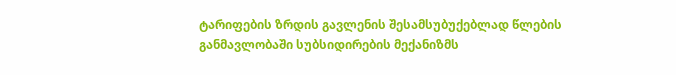ტარიფების ზრდის გავლენის შესამსუბუქებლად წლების განმავლობაში სუბსიდირების მექანიზმს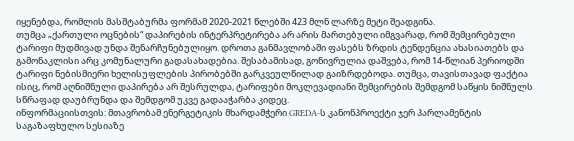იყენებდა, რომლის მასშტაბურმა ფორმამ 2020-2021 წლებში 423 მლნ ლარზე მეტი შეადგინა.
თუმცა „ქართული ოცნების“ დაპირების ინტერპრეტირება არ არის მართებული იმგვარად, რომ შემცირებული ტარიფი მუდმივად უნდა შენარჩუნებულიყო. დროთა განმავლობაში ფასებს ზრდის ტენდენცია ახასიათებს და გამონაკლისი არც კომუნალური გადასახადებია. შესაბამისად, გონივრულია დაშვება, რომ 14-წლიან პერიოდში ტარიფი ნებისმიერი ხელისუფლების პირობებში გარკვეულწილად გაიზრდებოდა. თუმცა, თავისთავად ფაქტია ისიც, რომ აღნიშნული დაპირება არ შესრულდა, ტარიფები მოკლევადიანი შემცირების შემდგომ საწყის ნიშნულს სწრაფად დაუბრუნდა და შემდგომ უკვე გადააჭარბა კიდეც.
ინფორმაციისთვის: მთავრობამ ენერგეტიკის მხარდამჭერი GREDA-ს კანონპროექტი ჯერ პარლამენტის საგაზაფხულო სესიაზე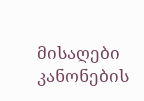მისაღები კანონების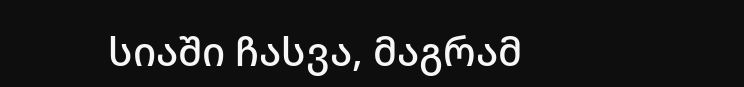სიაში ჩასვა, მაგრამ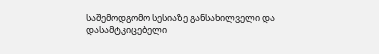საშემოდგომო სესიაზე განსახილველი და დასამტკიცებელი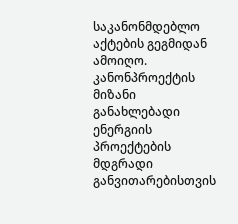საკანონმდებლო აქტების გეგმიდან ამოიღო. კანონპროექტის მიზანი განახლებადი ენერგიის პროექტების მდგრადი განვითარებისთვის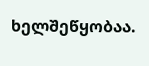ხელშეწყობაა.